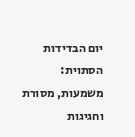יום הבדידות הסתוית: משמעות, מסורת וחגיגות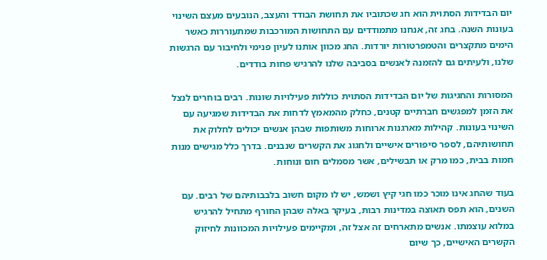יום הבדידות הסתוית הוא חג שכתוביו את תחושת הבודד והעצב, הנובעים מעצם השינוי בעונות השנה. בחג זה, אנחנו מתמודדים עם התחושות המורכבות שמתעוררות כאשר הימים מתקצרים והטמפרטורות יורדות. החג מכוון אותנו לעיון פנימי ולחיבור עם הרגשות שלנו, ולעיתים גם להזמנה לאנשים בסביבה שלנו להרגיש פחות בודדים.

המסורות והחגיגות של יום הבדידות הסתוית כוללות פעילויות שונות. רבים בוחרים לנצל את הזמן למפגשים חברתיים קטנים, כחלק מהמאמץ לדחות את הבדידות שמגיעה עם השינוי בעונות. קהילות מארגנות ארוחות משותפות שבהן אנשים יכולים לחלוק את תחושותיהם, לספר סיפורים אישיים ולחגוג את הקשרים שנבנים. בדרך כלל מגישים מנות חמות בבית, כמו מרק או תבשילים, אשר מסמלים חום ונוחות.

בעוד שהחג אינו מוכר כמו חגי קיץ ושמש, יש לו מקום חשוב בלבבותיהם של רבים. עם השנים, הוא תפס תאוצה במדינות רבות, בעיקר באלה שבהן החורף מתחיל להרגיש במלוא עוצמתו. אנשים מתארחים זה אצל זה, ומקיימים פעילויות המכוונות לחיזוק הקשרים האישיים, כך שיום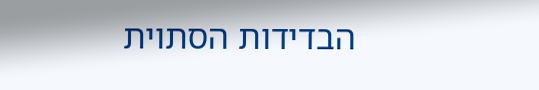הבדידות הסתוית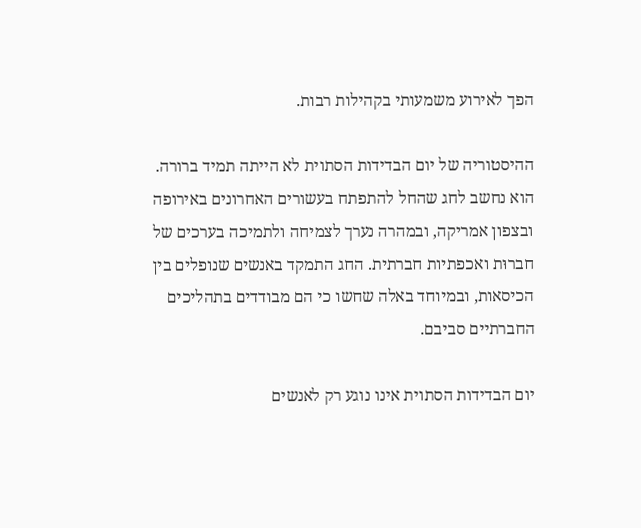הפך לאירוע משמעותי בקהילות רבות.

ההיסטוריה של יום הבדידות הסתוית לא הייתה תמיד ברורה. הוא נחשב לחג שהחל להתפתח בעשורים האחרונים באירופה ובצפון אמריקה, ובמהרה נערך לצמיחה ולתמיכה בערכים של חברוּת ואכפתיות חברתית. החג התמקד באנשים שנופלים בין הכיסאות, ובמיוחד באלה שחשו כי הם מבודדים בתהליכים החברתיים סביבם.

יום הבדידות הסתוית אינו נוגע רק לאנשים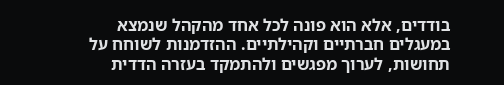בודדים, אלא הוא פונה לכל אחד מהקהל שנמצא במעגלים חברתיים וקהילתיים. ההזדמנות לשוחח על תחושות, לערוך מפגשים ולהתמקד בעזרה הדדית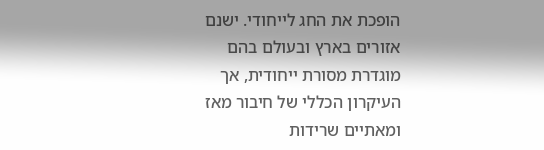הופכת את החג לייחודי. ישנם אזורים בארץ ובעולם בהם מוגדרת מסורת ייחודית, אך העיקרון הכללי של חיבור מאז ומאתיים שרידות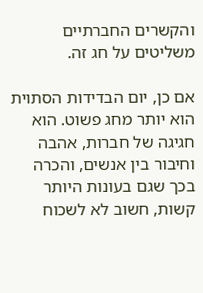והקשרים החברתיים משליטים על חג זה.

אם כן, יום הבדידות הסתוית הוא יותר מחג פשוט. הוא חגיגה של חברות, אהבה וחיבור בין אנשים, והכרה בכך שגם בעונות היותר קשות, חשוב לא לשכוח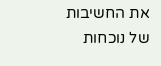את החשיבות של נוכחות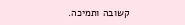קשובה ותמיכה.